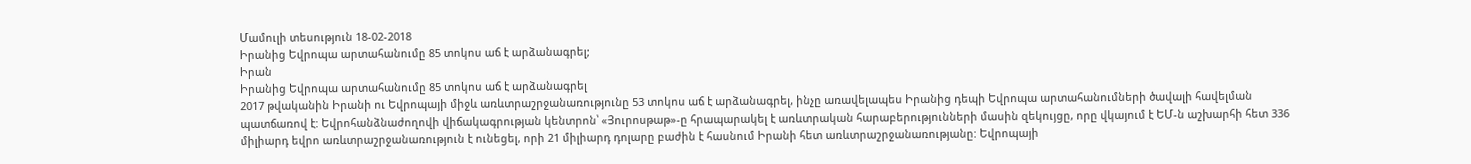Մամուլի տեսություն 18-02-2018
Իրանից Եվրոպա արտահանումը 85 տոկոս աճ է արձանագրել;
Իրան
Իրանից Եվրոպա արտահանումը 85 տոկոս աճ է արձանագրել
2017 թվականին Իրանի ու Եվրոպայի միջև առևտրաշրջանառությունը 53 տոկոս աճ է արձանագրել, ինչը առավելապես Իրանից դեպի Եվրոպա արտահանումների ծավալի հավելման պատճառով է: Եվրոհանձնաժողովի վիճակագրության կենտրոն՝ «Յուրոսթաթ»-ը հրապարակել է առևտրական հարաբերությունների մասին զեկույցը, որը վկայում է ԵՄ-ն աշխարհի հետ 336 միլիարդ եվրո առևտրաշրջանառություն է ունեցել, որի 21 միլիարդ դոլարը բաժին է հասնում Իրանի հետ առևտրաշրջանառությանը: Եվրոպայի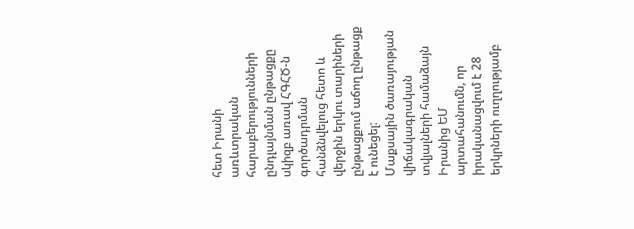հետ Իրանի առևտրական հարաբերությունների ընդլայնման ընթացքը սկիզբ առավ ՀԳՀԾ-ն գործադրման հանձնվելուց հետո և վերջին երկու տարիների ընթացքում աճող ընթացք է ունեցել:
Մաքսային ծառայության վիճակագրական տվյալների համաձայն Իրանից ԵՄ արտահանումն, որ իրականացվում է 28 երկրների ուղղությամբ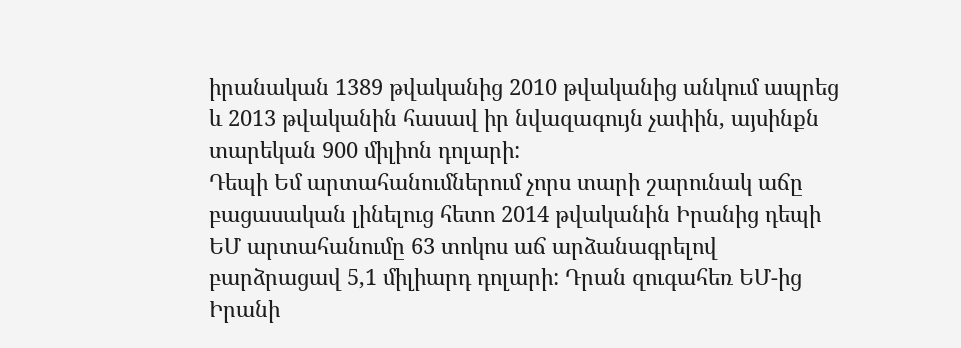իրանական 1389 թվականից 2010 թվականից անկում ապրեց և 2013 թվականին հասավ իր նվազագույն չափին, այսինքն տարեկան 900 միլիոն դոլարի:
Դեպի Եմ արտահանումներում չորս տարի շարունակ աճը բացասական լինելուց հետո 2014 թվականին Իրանից դեպի ԵՄ արտահանումը 63 տոկոս աճ արձանագրելով բարձրացավ 5,1 միլիարդ դոլարի: Դրան զուգահեռ ԵՄ-ից Իրանի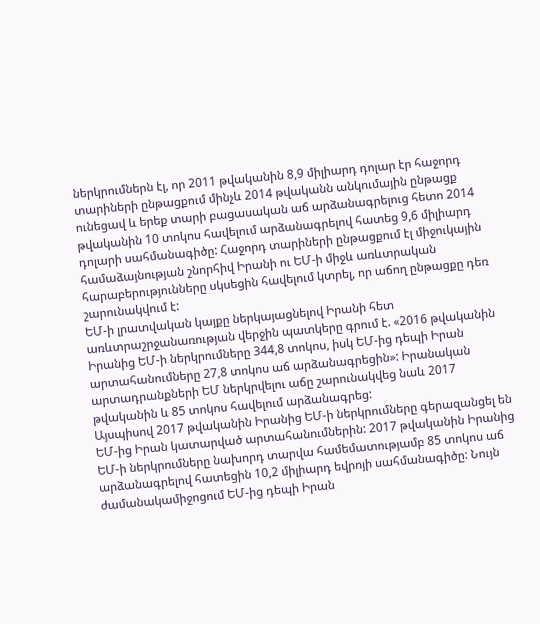ներկրումներն էլ, որ 2011 թվականին 8,9 միլիարդ դոլար էր հաջորդ տարիների ընթացքում մինչև 2014 թվականն անկումային ընթացք ունեցավ և երեք տարի բացասական աճ արձանագրելուց հետո 2014 թվականին 10 տոկոս հավելում արձանագրելով հատեց 9,6 միլիարդ դոլարի սահմանագիծը: Հաջորդ տարիների ընթացքում էլ միջուկային համաձայնության շնորհիվ Իրանի ու ԵՄ-ի միջև առևտրական հարաբերությունները սկսեցին հավելում կտրել, որ աճող ընթացքը դեռ շարունակվում է:
ԵՄ-ի լրատվական կայքը ներկայացնելով Իրանի հետ առևտրաշրջանառության վերջին պատկերը գրում է. «2016 թվականին Իրանից ԵՄ-ի ներկրումները 344,8 տոկոս, իսկ ԵՄ-ից դեպի Իրան արտահանումները 27,8 տոկոս աճ արձանագրեցին»: Իրանական արտադրանքների ԵՄ ներկրվելու աճը շարունակվեց նաև 2017 թվականին և 85 տոկոս հավելում արձանագրեց:
Այսպիսով 2017 թվականին Իրանից ԵՄ-ի ներկրումները գերազանցել են ԵՄ-ից Իրան կատարված արտահանումներին: 2017 թվականին Իրանից ԵՄ-ի ներկրումները նախորդ տարվա համեմատությամբ 85 տոկոս աճ արձանագրելով հատեցին 10,2 միլիարդ եվրոյի սահմանագիծը: Նույն ժամանակամիջոցում ԵՄ-ից դեպի Իրան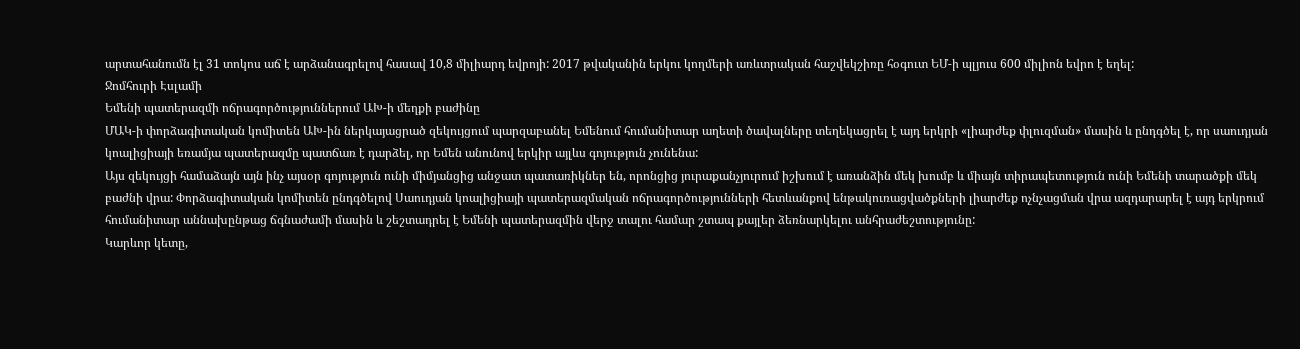արտահանումն էլ 31 տոկոս աճ է արձանագրելով հասավ 10,8 միլիարդ եվրոյի: 2017 թվականին երկու կողմերի առևտրական հաշվեկշիռը հօգուտ ԵՄ-ի պլյուս 600 միլիոն եվրո է եղել:
Ջոմհուրի Էսլամի
Եմենի պատերազմի ոճրագործություններում ԱԽ-ի մեղքի բաժինը
ՄԱԿ-ի փորձագիտական կոմիտեն ԱԽ-ին ներկայացրած զեկույցում պարզաբանել Եմենում հումանիտար աղետի ծավալները տեղեկացրել է այդ երկրի «լիարժեք փլուզման» մասին և ընդգծել է, որ սաուդյան կոալիցիայի եռամյա պատերազմը պատճառ է դարձել, որ Եմեն անունով երկիր այլևս գոյություն չունենա:
Այս զեկույցի համաձայն այն ինչ այսօր գոյություն ունի միմյանցից անջատ պատառիկներ են, որոնցից յուրաքանչյուրում իշխում է առանձին մեկ խումբ և միայն տիրապետություն ունի Եմենի տարածքի մեկ բաժնի վրա: Փորձագիտական կոմիտեն ընդգծելով Սաուդյան կոալիցիայի պատերազմական ոճրագործությունների հետևանքով ենթակուռացվածքների լիարժեք ոչնչացման վրա ազդարարել է այդ երկրում հումանիտար աննախընթաց ճգնաժամի մասին և շեշտադրել է Եմենի պատերազմին վերջ տալու համար շտապ քայլեր ձեռնարկելու անհրաժեշտությունը:
Կարևոր կետը,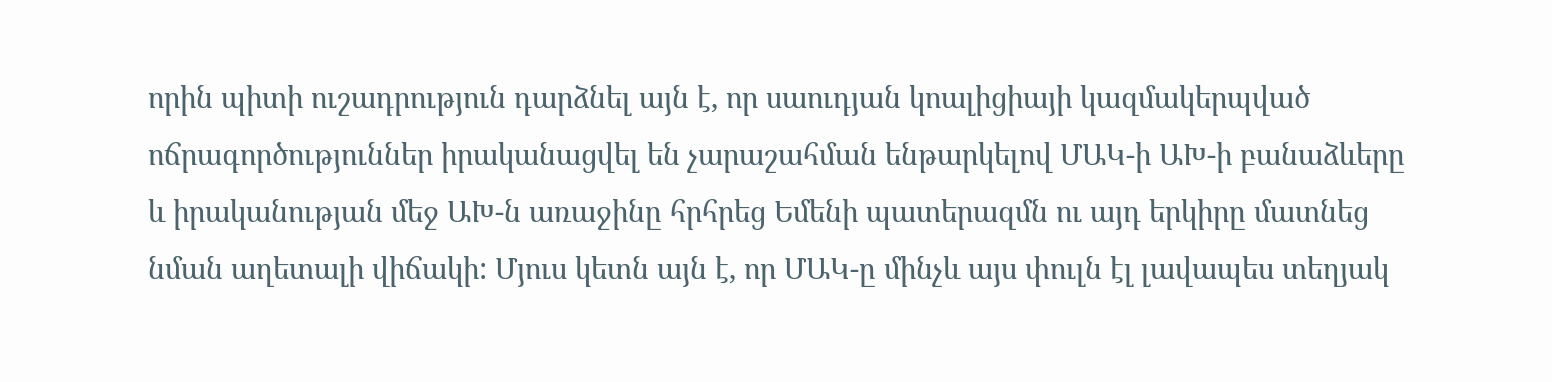որին պիտի ուշադրություն դարձնել այն է, որ սաուդյան կոալիցիայի կազմակերպված ոճրագործություններ իրականացվել են չարաշահման ենթարկելով ՄԱԿ-ի ԱԽ-ի բանաձևերը և իրականության մեջ ԱԽ-ն առաջինը հրհրեց Եմենի պատերազմն ու այդ երկիրը մատնեց նման աղետալի վիճակի: Մյուս կետն այն է, որ ՄԱԿ-ը մինչև այս փուլն էլ լավապես տեղյակ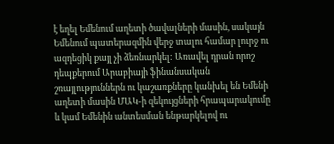է եղել Եմենում աղետի ծավալների մասին, սակայն Եմենում պատերազմին վերջ տալու համար լուրջ ու ազդեցիկ քայլ չի ձեռնարկել: Առավել դրան որոշ դեպքերում Արաբիայի ֆինանսական շռայլություններն ու կաշառքները կանխել են Եմենի աղետի մասին ՄԱԿ-ի զեկույցների հրապարակումը և կամ Եմենին անտեսման ենթարկելով ու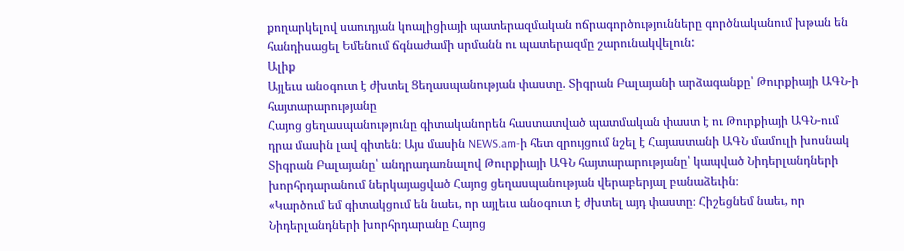քողարկելով սաուդյան կոալիցիայի պատերազմական ոճրագործությունները գործնականում խթան են հանդիսացել Եմենում ճգնաժամի սրմանն ու պատերազմը շարունակվելուն:
Ալիք
Այլեւս անօգուտ է ժխտել Ցեղասպանության փաստը. Տիգրան Բալայանի արձագանքը՝ Թուրքիայի ԱԳՆ-ի հայտարարությանը
Հայոց ցեղասպանությունը գիտականորեն հաստատված պատմական փաստ է ու Թուրքիայի ԱԳՆ-ում դրա մասին լավ գիտեն։ Այս մասին NEWS.am-ի հետ զրույցում նշել է Հայաստանի ԱԳՆ մամուլի խոսնակ Տիգրան Բալայանը՝ անդրադառնալով Թուրքիայի ԱԳՆ հայտարարությանը՝ կապված Նիդերլանդների խորհրդարանում ներկայացված Հայոց ցեղասպանության վերաբերյալ բանաձեւին։
«Կարծում եմ գիտակցում են նաեւ, որ այլեւս անօգուտ է ժխտել այդ փաստը։ Հիշեցնեմ նաեւ, որ Նիդերլանդների խորհրդարանը Հայոց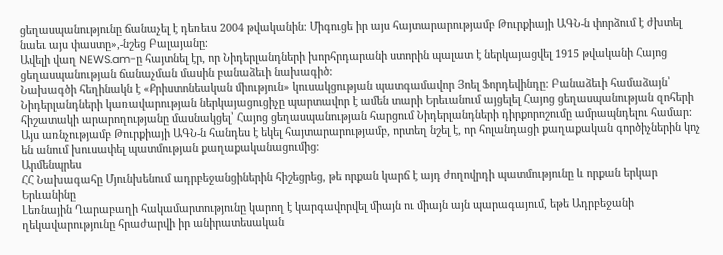ցեղասպանությունը ճանաչել է դեռեւս 2004 թվականին։ Միգուցե իր այս հայտարարությամբ Թուրքիայի ԱԳՆ-ն փորձում է ժխտել նաեւ այս փաստը»,-նշեց Բալայանը։
Ավելի վաղ NEWS.am-ը հայտնել էր, որ Նիդերլանդների խորհրդարանի ստորին պալատ է ներկայացվել 1915 թվականի Հայոց ցեղասպանության ճանաչման մասին բանաձեւի նախագիծ:
Նախագծի հեղինակն է «Քրիստոնեական միություն» կուսակցության պատգամավոր Յոել Ֆորդեվինդը: Բանաձեւի համաձայն՝ Նիդերլանդների կառավարության ներկայացուցիչը պարտավոր է ամեն տարի Երեւանում այցելել Հայոց ցեղասպանության զոհերի հիշատակի արարողությանը մասնակցել՝ Հայոց ցեղասպանության հարցում Նիդերլանդների դիրքորոշումը ամրապնդելու համար:
Այս առնչությամբ Թուրքիայի ԱԳՆ-ն հանդես է եկել հայտարարությամբ, որտեղ նշել է, որ հոլանդացի քաղաքական գործիչներին կոչ են անում խուսափել պատմության քաղաքականացումից։
Արմենպրես
ՀՀ Նախագահը Մյունխենում ադրբեջանցիներին հիշեցրեց, թե որքան կարճ է այդ ժողովրդի պատմությունը և որքան երկար Երևանինը
Լեռնային Ղարաբաղի հակամարտությունը կարող է կարգավորվել միայն ու միայն այն պարագայում, եթե Ադրբեջանի ղեկավարությունը հրաժարվի իր անիրատեսական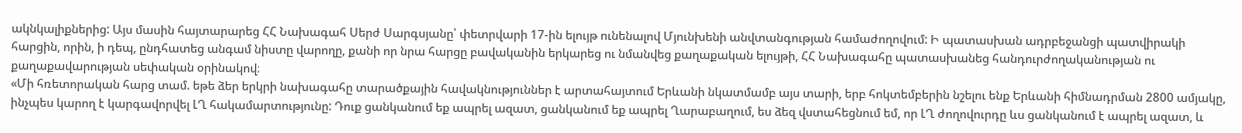ակնկալիքներից: Այս մասին հայտարարեց ՀՀ Նախագահ Սերժ Սարգսյանը՝ փետրվարի 17-ին ելույթ ունենալով Մյունխենի անվտանգության համաժողովում: Ի պատասխան ադրբեջանցի պատվիրակի հարցին, որին, ի դեպ, ընդհատեց անգամ նիստը վարողը, քանի որ նրա հարցը բավականին երկարեց ու նմանվեց քաղաքական ելույթի, ՀՀ Նախագահը պատասխանեց հանդուրժողականության ու քաղաքավարության սեփական օրինակով։
«Մի հռետորական հարց տամ. եթե ձեր երկրի նախագահը տարածքային հավակնություններ է արտահայտում Երևանի նկատմամբ այս տարի, երբ հոկտեմբերին նշելու ենք Երևանի հիմնադրման 2800 ամյակը, ինչպես կարող է կարգավորվել ԼՂ հակամարտությունը: Դուք ցանկանում եք ապրել ազատ, ցանկանում եք ապրել Ղարաբաղում, ես ձեզ վստահեցնում եմ, որ ԼՂ ժողովուրդը ևս ցանկանում է ապրել ազատ, և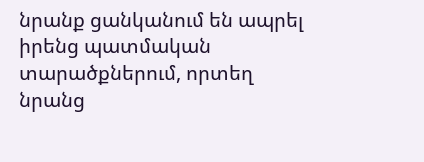նրանք ցանկանում են ապրել իրենց պատմական տարածքներում, որտեղ նրանց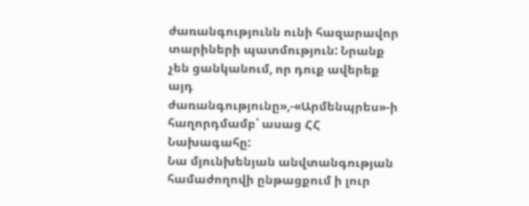ժառանգությունն ունի հազարավոր տարիների պատմություն: Նրանք չեն ցանկանում, որ դուք ավերեք այդ ժառանգությունը»,-«Արմենպրես»-ի հաղորդմամբ՝ ասաց ՀՀ Նախագահը:
Նա մյունխենյան անվտանգության համաժողովի ընթացքում ի լուր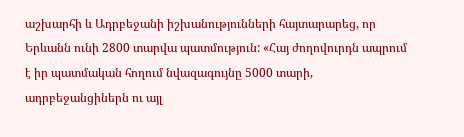աշխարհի և Ադրբեջանի իշխանությունների հայտարարեց, որ Երևանն ունի 2800 տարվա պատմություն: «Հայ ժողովուրդն ապրում է իր պատմական հողում նվազագույնը 5000 տարի, ադրբեջանցիներն ու այլ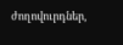ժողովուրդներ,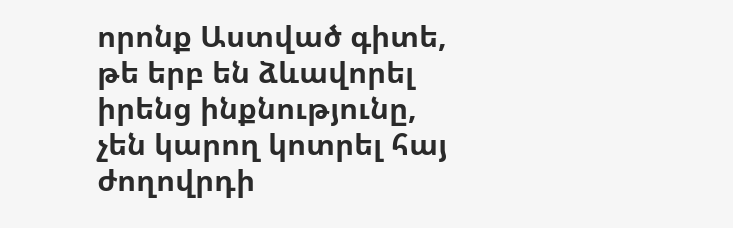որոնք Աստված գիտե, թե երբ են ձևավորել իրենց ինքնությունը, չեն կարող կոտրել հայ ժողովրդի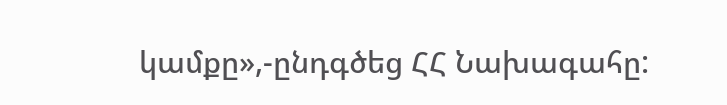կամքը»,-ընդգծեց ՀՀ Նախագահը: